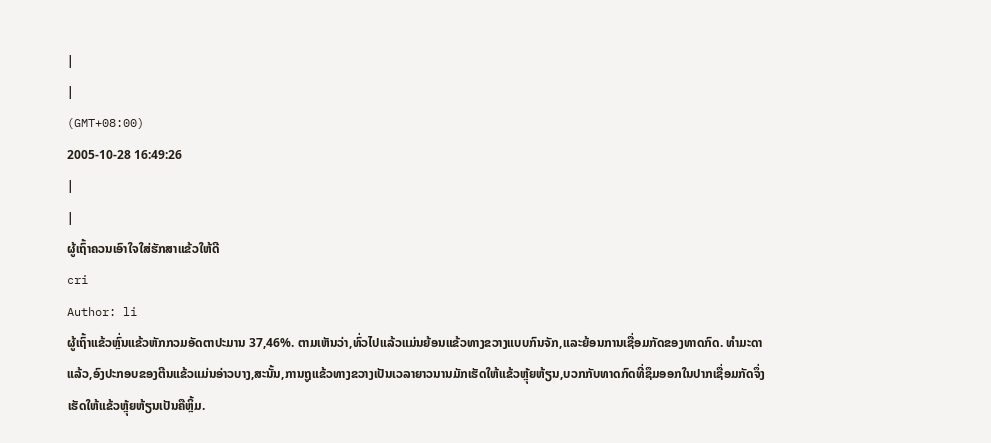|
|
(GMT+08:00)
2005-10-28 16:49:26
|
|
ຜູ້ເຖົ້າຄວນເອົາໃຈໃສ່ຮັກສາແຂ້ວໃຫ້ດີ
cri
Author: li
ຜູ້ເຖົ້າແຂ້ວຫຼົ່ນແຂ້ວຫັກກວມອັດຕາປະມານ 37,46%. ຕາມເຫັນວ່າ,ທົ່ວໄປແລ້ວແມ່ນຍ້ອນແຂ້ວທາງຂວາງແບບກົນຈັກ,ແລະຍ້ອນການເຊື່ອມກັດຂອງທາດກົດ. ທຳມະດາແລ້ວ,ອົງປະກອບຂອງຕີນແຂ້ວແມ່ນອ່າວບາງ,ສະນັ້ນ,ການຖູແຂ້ວທາງຂວາງເປັນເວລາຍາວນານມັກເຮັດໃຫ້ແຂ້ວຫຼຸ້ຍຫ້ຽນ,ບວກກັບທາດກົດທີ່ຊຶມອອກໃນປາກເຊື່ອມກັດຈຶ່ງເຮັດໃຫ້ແຂ້ວຫຼຸ້ຍຫ້ຽນເປັນຄືຫຼິ້ມ.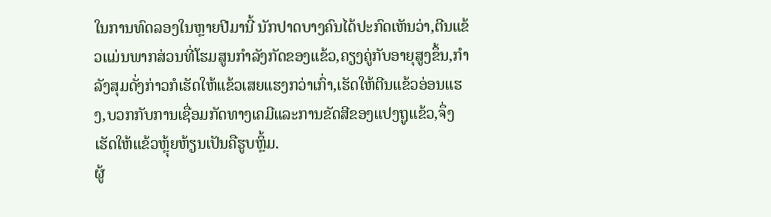ໃນການທົດລອງໃນຫຼາຍປີມານີ້ ນັກປາດບາງຄົນໄດ້ປະກົດເຫັນວ່າ,ຕີນແຂ້ວແມ່ນພາກສ່ວນທີ່ໂຮມສູນກຳລັງກັດຂອງແຂ້ວ,ຄຽງຄູ່ກັບອາຍຸສູງຂຶ້ນ,ກຳລັງສຸມດັ່ງກ່າວກໍເຮັດໃຫ້ແຂ້ວເສຍແຮງກວ່າເກົ່າ,ເຮັດໃຫ້ຕີນແຂ້ວອ່ອນແຮງ,ບວກກັບການເຊື່ອມກັດທາງເຄມີແລະການຂັດສີຂອງແປງຖູແຂ້ວ,ຈຶ່ງເຮັດໃຫ້ແຂ້ວຫຼຸ້ຍຫ້ຽນເປັນຄືຮູບຫຼິ້ມ.
ຜູ້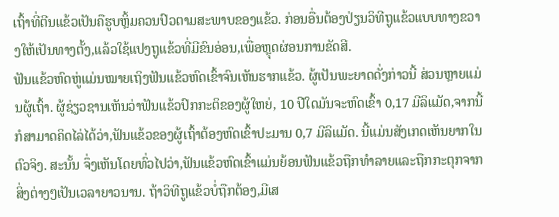ເຖົ້າທີ່ຕີນແຂ້ວເປັນຄືຮູບຫຼິ້ມຄວນປົວຕາມສະພາບຂອງແຂ້ວ. ກ່ອນອື່ນຕ້ອງປ່ຽນວິທີຖູແຂ້ວແບບທາງຂວາງໃຫ້ເປັນທາງຕັ້ງ,ແລ້ວໃຊ້ແປງຖູແຂ້ວທີ່ມີຂົນອ່ອນ,ເພື່ອຫຼຸດຜ່ອນການຂັດສີ.
ຟັນແຂ້ວຫົດຫູ່ແມ່ນໝາຍເຖິງຟັນແຂ້ວຫົດເຂົ້າຈົນເຫັນຮາກແຂ້ວ. ຜູ້ເປັນພະຍາດດັ່ງກ່າວນີ້ ສ່ວນຫຼາຍແມ່ນຜູ້ເຖົ້າ. ຜູ້ຊ່ຽວຊານເຫັນວ່າຟັນແຂ້ວປົກກະຕິຂອງຜູ້ໃຫຍ່, 10 ປີໃດມັນຈະຫົດເຂົ້າ 0,17 ມີລິແມັດ,ຈາກນີ້ກໍສາມາດຄິດໄລ່ໄດ້ວ່າ,ຟັນແຂ້ວຂອງຜູ້ເຖົ້າຕ້ອງຫົດເຂົ້າປະມານ 0,7 ມີລິແມັດ. ນີ້ແມ່ນສັງເກດເຫັນຍາກໃນຕົວຈິງ. ສະນັ້ນ ຈຶ່ງເຫັນໂດຍທົ່ວໄປວ່າ,ຟັນແຂ້ວຫົດເຂົ້າແມ່ນຍ້ອນຟັນແຂ້ວຖືກທຳລາຍແລະຖືກກະຕຸກຈາກສິ່ງຕ່າງໆເປັນເວລາຍາວນານ. ຖ້າວິທີຖູແຂ້ວບໍ່ຖືກຕ້ອງ,ມີເສ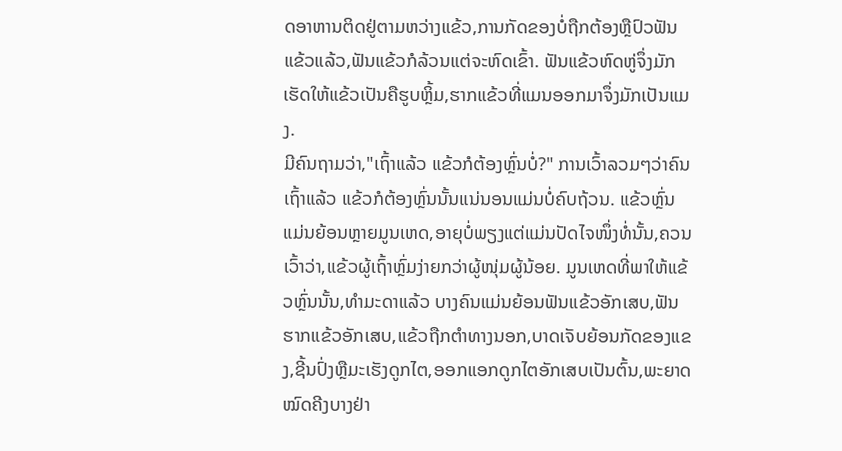ດອາຫານຕິດຢູ່ຕາມຫວ່າງແຂ້ວ,ການກັດຂອງບໍ່ຖືກຕ້ອງຫຼືປົວຟັນແຂ້ວແລ້ວ,ຟັນແຂ້ວກໍລ້ວນແຕ່ຈະຫົດເຂົ້າ. ຟັນແຂ້ວຫົດຫູ່ຈຶ່ງມັກເຮັດໃຫ້ແຂ້ວເປັນຄືຮູບຫຼິ້ມ,ຮາກແຂ້ວທີ່ແມນອອກມາຈຶ່ງມັກເປັນແມງ.
ມີຄົນຖາມວ່າ,"ເຖົ້າແລ້ວ ແຂ້ວກໍຕ້ອງຫຼົ່ນບໍ່?" ການເວົ້າລວມໆວ່າຄົນເຖົ້າແລ້ວ ແຂ້ວກໍຕ້ອງຫຼົ່ນນັ້ນແນ່ນອນແມ່ນບໍ່ຄົບຖ້ວນ. ແຂ້ວຫຼົ່ນແມ່ນຍ້ອນຫຼາຍມູນເຫດ,ອາຍຸບໍ່ພຽງແຕ່ແມ່ນປັດໄຈໜຶ່ງທໍ່ນັ້ນ,ຄວນເວົ້າວ່າ,ແຂ້ວຜູ້ເຖົ້າຫຼົ່ມງ່າຍກວ່າຜູ້ໜຸ່ມຜູ້ນ້ອຍ. ມູນເຫດທີ່ພາໃຫ້ແຂ້ວຫຼົ່ນນັ້ນ,ທຳມະດາແລ້ວ ບາງຄົນແມ່ນຍ້ອນຟັນແຂ້ວອັກເສບ,ຟັນຮາກແຂ້ວອັກເສບ,ແຂ້ວຖືກຕຳທາງນອກ,ບາດເຈັບຍ້ອນກັດຂອງແຂງ,ຊີ້ນປົ່ງຫຼືມະເຮັງດູກໄຕ,ອອກແອກດູກໄຕອັກເສບເປັນຕົ້ນ,ພະຍາດໝົດຄີງບາງຢ່າ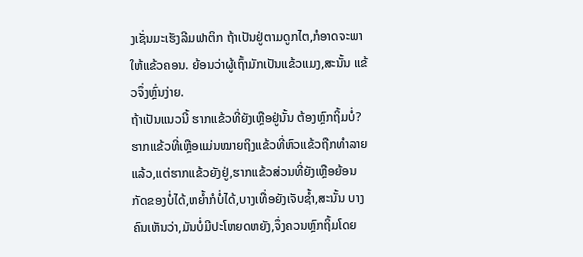ງເຊັ່ນມະເຮັງລີມຟາຕິກ ຖ້າເປັນຢູ່ຕາມດູກໄຕ,ກໍອາດຈະພາໃຫ້ແຂ້ວຄອນ. ຍ້ອນວ່າຜູ້ເຖົ້າມັກເປັນແຂ້ວແມງ,ສະນັ້ນ ແຂ້ວຈຶ່ງຫຼົ່ນງ່າຍ.
ຖ້າເປັນແນວນີ້ ຮາກແຂ້ວທີ່ຍັງເຫຼືອຢູ່ນັ້ນ ຕ້ອງຫຼົກຖິ້ມບໍ່? ຮາກແຂ້ວທີ່ເຫຼືອແມ່ນໝາຍຖິງແຂ້ວທີ່ຫົວແຂ້ວຖືກທຳລາຍແລ້ວ,ແຕ່ຮາກແຂ້ວຍັງຢູ່,ຮາກແຂ້ວສ່ວນທີ່ຍັງເຫຼືອຍ້ອນກັດຂອງບໍ່ໄດ້,ຫຍ້ຳກໍບໍ່ໄດ້,ບາງເທື່ອຍັງເຈັບຊ້ຳ,ສະນັ້ນ ບາງຄົນເຫັນວ່າ,ມັນບໍ່ມີປະໂຫຍດຫຍັງ,ຈຶ່ງຄວນຫຼົກຖິ້ມໂດຍ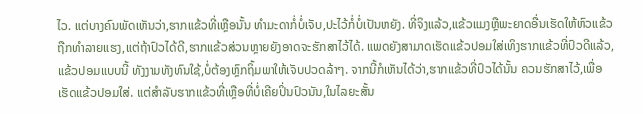ໄວ. ແຕ່ບາງຄົນພັດເຫັນວ່າ,ຮາກແຂ້ວທີ່ເຫຼືອນັ້ນ ທຳມະດາກໍ່ບໍ່ເຈັບ,ປະໄວ້ກໍ່ບໍ່ເປັນຫຍັງ. ທີ່ຈິງແລ້ວ,ແຂ້ວແມງຫຼືພະຍາດອື່ນເຮັດໃຫ້ຫົວແຂ້ວຖືກທຳລາຍແຮງ,ແຕ່ຖ້າປົວໄດ້ດີ,ຮາກແຂ້ວສ່ວນຫຼາຍຍັງອາດຈະຮັກສາໄວ້ໄດ້. ແພດຍັງສາມາດເຮັດແຂ້ວປອມໃສ່ເທິງຮາກແຂ້ວທີ່ປົວດີແລ້ວ,ແຂ້ວປອມແບບນີ້ ທັງງາມທັງທົນໃຊ້,ບໍ່ຕ້ອງຫຼົກຖິ້ມພາໃຫ້ເຈັບປວດລ້າໆ. ຈາກນີ້ກໍເຫັນໄດ້ວ່າ,ຮາກແຂ້ວທີ່ປົວໄດ້ນັ້ນ ຄວນຮັກສາໄວ້,ເພື່ອເຮັດແຂ້ວປອມໃສ່. ແຕ່ສຳລັບຮາກແຂ້ວທີ່ເຫຼືອທີ່ບໍ່ເຄີຍປິ່ນປົວນັນ,ໃນໄລຍະສັ້ນ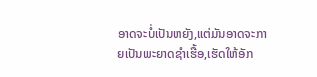ອາດຈະບໍ່ເປັນຫຍັງ,ແຕ່ມັນອາດຈະກາຍເປັນພະຍາດຊຳເຮື້ອ,ເຮັດໃຫ້ອັກ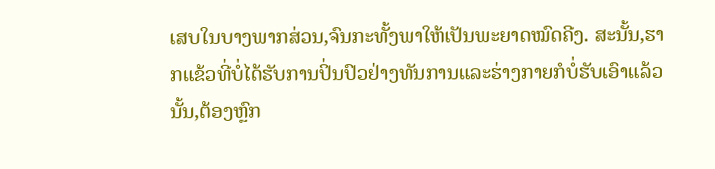ເສບໃນບາງພາກສ່ວນ,ຈົນກະທັ້ງພາໃຫ້ເປັນພະຍາດໝົດຄີງ. ສະນັ້ນ,ຮາກແຂ້ວທີ່ບໍ່ໄດ້ຮັບການປິ່ນປົວຢ່າງທັນການແລະຮ່າງກາຍກໍບໍ່ຮັບເອົາແລ້ວນັ້ນ,ຕ້ອງຫຼົກ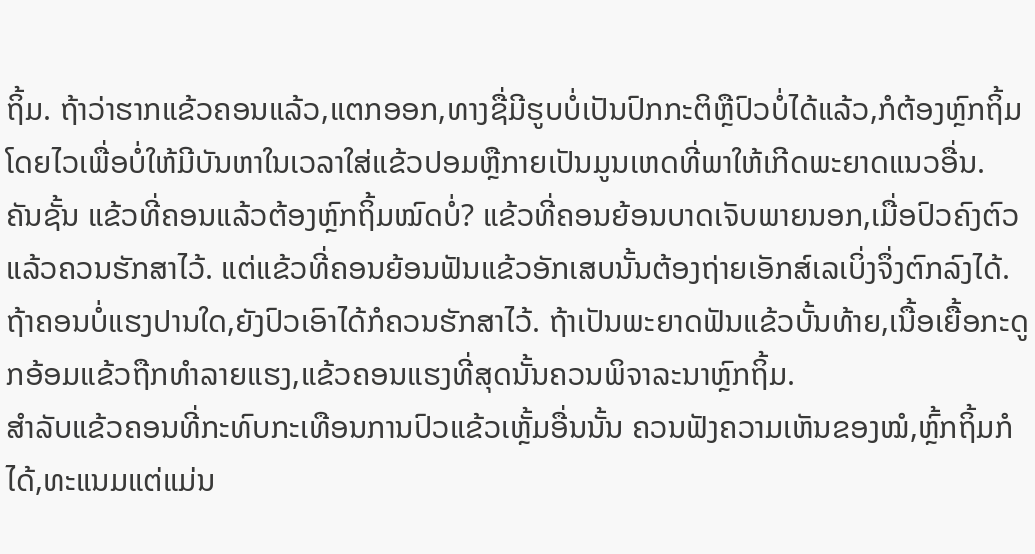ຖິ້ມ. ຖ້າວ່າຮາກແຂ້ວຄອນແລ້ວ,ແຕກອອກ,ທາງຊື່ມີຮູບບໍ່ເປັນປົກກະຕິຫຼືປົວບໍ່ໄດ້ແລ້ວ,ກໍຕ້ອງຫຼົກຖິ້ມໂດຍໄວເພື່ອບໍ່ໃຫ້ມີບັນຫາໃນເວລາໃສ່ແຂ້ວປອມຫຼືກາຍເປັນມູນເຫດທີ່ພາໃຫ້ເກີດພະຍາດແນວອື່ນ.
ຄັນຊັ້ນ ແຂ້ວທີ່ຄອນແລ້ວຕ້ອງຫຼົກຖິ້ມໝົດບໍ່? ແຂ້ວທີ່ຄອນຍ້ອນບາດເຈັບພາຍນອກ,ເມື່ອປົວຄົງຕົວແລ້ວຄວນຮັກສາໄວ້. ແຕ່ແຂ້ວທີ່ຄອນຍ້ອນຟັນແຂ້ວອັກເສບນັ້ນຕ້ອງຖ່າຍເອັກສ໌ເລເບິ່ງຈຶ່ງຕົກລົງໄດ້. ຖ້າຄອນບໍ່ແຮງປານໃດ,ຍັງປົວເອົາໄດ້ກໍຄວນຮັກສາໄວ້. ຖ້າເປັນພະຍາດຟັນແຂ້ວບັ້ນທ້າຍ,ເນື້ອເຍື້ອກະດູກອ້ອມແຂ້ວຖືກທຳລາຍແຮງ,ແຂ້ວຄອນແຮງທີ່ສຸດນັ້ນຄວນພິຈາລະນາຫຼົກຖິ້ມ.
ສຳລັບແຂ້ວຄອນທີ່ກະທົບກະເທືອນການປົວແຂ້ວເຫຼັ້ມອື່ນນັ້ນ ຄວນຟັງຄວາມເຫັນຂອງໝໍ,ຫຼົ້ກຖິ້ມກໍໄດ້,ທະແນມແຕ່ແມ່ນ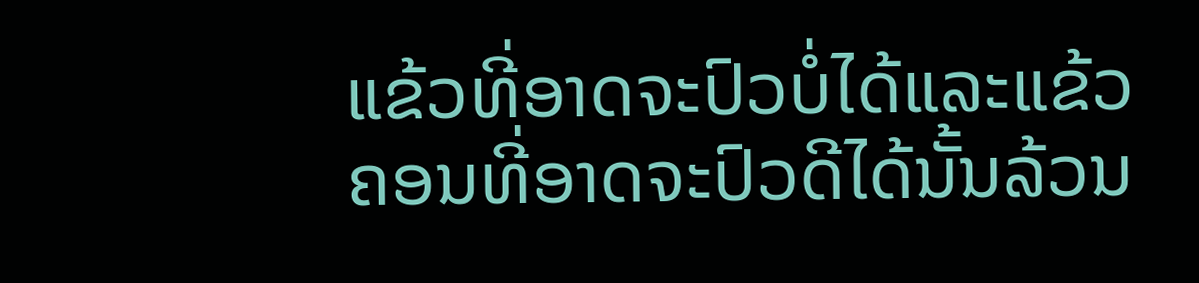ແຂ້ວທີ່ອາດຈະປົວບໍ່ໄດ້ແລະແຂ້ວຄອນທີ່ອາດຈະປົວດີໄດ້ນັ້ນລ້ວນ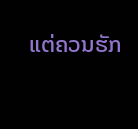ແຕ່ຄວນຮັກ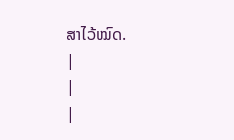ສາໄວ້ໝົດ.
|
|
|